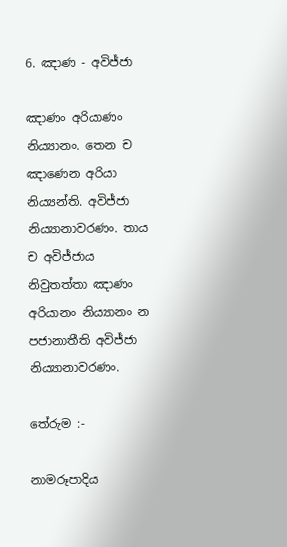6. ඤාණ - අවිජ්ජා

ඤාණං අරියාණං නිය්‍යානං. තෙන ච ඤාණෙන අරියා නිය්‍යන්ති. අවිජ්ජා නිය්‍යානාවරණං. තාය ච අවිජ්ජාය නිවුතත්තා ඤාණං අරියානං නිය්‍යානං න පජානාතීති අවිජ්ජා නිය්‍යානාවරණං.

තේරුම :-

නාමරූපාදිය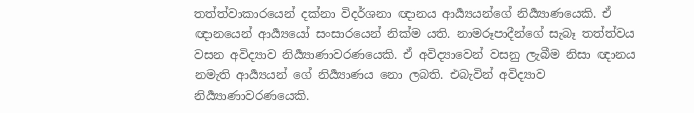තත්ත්වාකාරයෙන් දක්නා විදර්ශනා ඥානය ආර්‍ය්‍යයන්ගේ නිර්‍ය්‍යාණයෙකි. ඒ ඥානයෙන් ආර්‍ය්‍යයෝ සංසාරයෙන් නික්ම යති. නාමරූපාදීන්ගේ සැබෑ තත්ත්වය වසන අවිද්‍යාව නිර්‍ය්‍යාණාවරණයෙකි. ඒ අවිද්‍යාවෙන් වසනු ලැබීම නිසා ඥානය නමැති ආර්‍ය්‍යයන් ගේ නිර්‍ය්‍යාණය නො ලබති. එබැවින් අවිද්‍යාව නිර්‍ය්‍යාණාවරණයෙකි.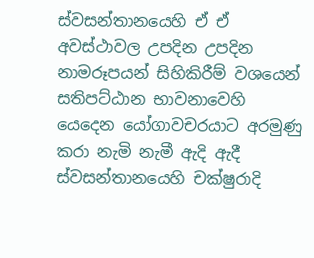ස්වසන්තානයෙහි ඒ ඒ අවස්ථාවල උපදින උපදින නාමරූපයන් සිහිකිරීම් වශයෙන් සතිපට්ඨාන භාවනාවෙහි යෙදෙන යෝගාවචරයාට අරමුණු කරා නැමි නැමී ඇදි ඇදී ස්වසන්තානයෙහි චක්ෂුරාදි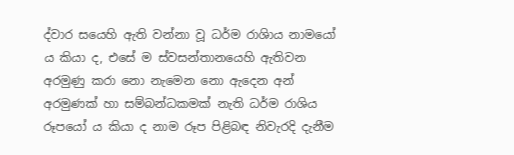ද්වාර සයෙහි ඇති වන්නා වූ ධර්ම රාශිාය නාමයෝ ය කියා ද, එසේ ම ස්වසන්තානයෙහි ඇතිවන අරමුණු කරා නො නැමෙන නො ඇදෙන අන් අරමුණක් හා සම්බන්ධකමක් නැති ධර්ම රාශිය රූපයෝ ය කියා ද නාම රූප පිළිබඳ නිවැරදි දැනීම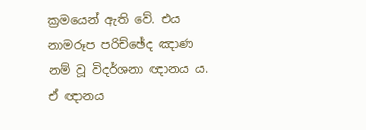ක්‍ර‍මයෙන් ඇති වේ. එය නාමරූප පරිච්ඡේද ඤාණ නම් වූ විදර්ශනා ඥානය ය. ඒ ඥානය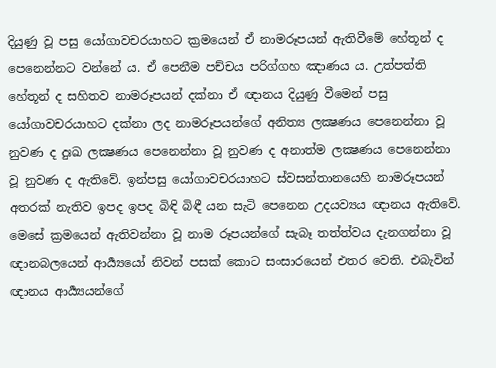දියුණු වූ පසු යෝගාවචරයාහට ක්‍ර‍මයෙන් ඒ නාමරූපයන් ඇතිවීමේ හේතූන් ද පෙනෙන්නට වන්නේ ය. ඒ පෙනීම පච්චය පරිග්ගහ ඤාණය ය. උත්පත්ති හේතූන් ද සහිතව නාමරූපයන් දක්නා ඒ ඥානය දියුණු වීමෙන් පසු යෝගාවචරයාහට දක්නා ලද නාමරූපයන්ගේ අනිත්‍ය ලක්‍ෂණය පෙනෙන්නා වූ නුවණ ද දුඃඛ ලක්‍ෂණය පෙනෙන්නා වූ නුවණ ද අනාත්ම ලක්‍ෂණය පෙනෙන්නා වූ නුවණ ද ඇතිවේ. ඉන්පසු යෝගාවචරයාහට ස්වසන්තානයෙහි නාමරූපයන් අතරක් නැතිව ඉපද ඉපද බිඳි බිඳී යන සැටි පෙනෙන උදයව්‍යය ඥානය ඇතිවේ. මෙසේ ක්‍ර‍මයෙන් ඇතිවන්නා වූ නාම රූපයන්ගේ සැබෑ තත්ත්වය දැනගන්නා වූ ඥානබලයෙන් ආර්‍ය්‍යයෝ නිවන් පසක් කොට සංසාරයෙන් එතර වෙති. එබැවින් ඥානය ආර්‍ය්‍යයන්ගේ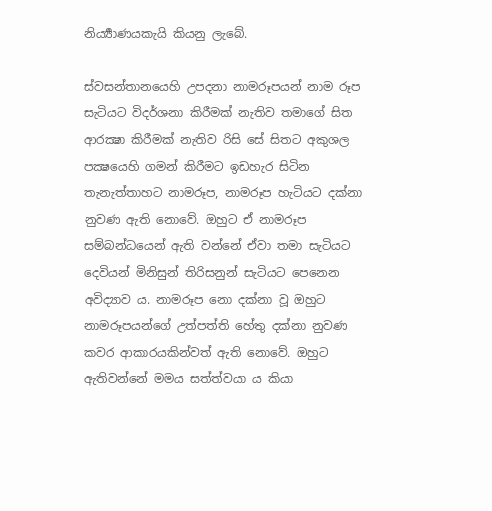නිර්‍ය්‍යාණයකැයි කියනු ලැබේ.

ස්වසන්තානයෙහි උපදනා නාමරූපයන් නාම රූප සැටියට විදර්ශනා කිරීමක් නැතිව තමාගේ සිත ආරක්‍ෂා කිරීමක් නැතිව රිසි සේ සිතට අකුශල පක්‍ෂයෙහි ගමන් කිරීමට ඉඩහැර සිටින තැනැත්තාහට නාමරූප, නාමරූප හැටියට දක්නා නුවණ ඇති නොවේ. ඔහුට ඒ නාමරූප සම්බන්ධයෙන් ඇති වන්නේ ඒවා තමා සැටියට දෙවියන් මිනිසුන් තිරිසනුන් සැටියට පෙනෙන අවිද්‍යාව ය. නාමරූප නො දක්නා වූ ඔහුට නාමරූපයන්ගේ උත්පත්ති හේතු දක්නා නුවණ කවර ආකාරයකින්වත් ඇති නොවේ. ඔහුට ඇතිවන්නේ මමය සත්ත්වයා ය කියා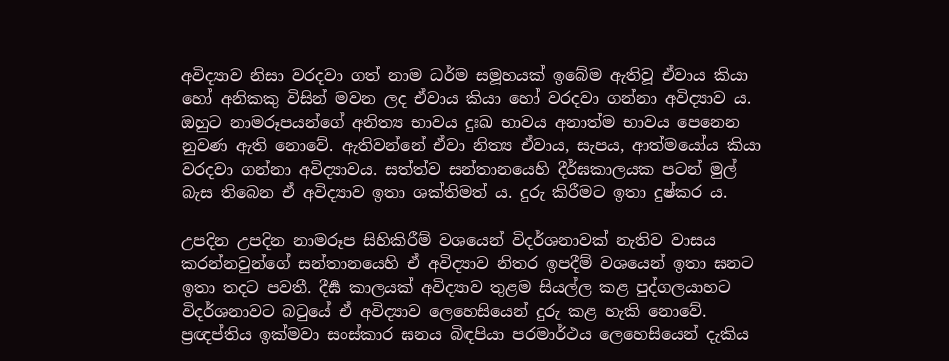අවිද්‍යාව නිසා වරදවා ගත් නාම ධර්ම සමූහයක් ඉබේම ඇතිවූ ඒවාය කියා හෝ අනිකකු විසින් මවන ලද ඒවාය කියා හෝ වරදවා ගන්නා අවිද්‍යාව ය. ඔහුට නාමරූපයන්ගේ අනිත්‍ය භාවය දුඃඛ භාවය අනාත්ම භාවය පෙනෙන නුවණ ඇති නොවේ. ඇතිවන්නේ ඒවා නිත්‍ය ඒවාය, සැපය, ආත්මයෝය කියා වරදවා ගන්නා අවිද්‍යාවය. සත්ත්ව සන්තානයෙහි දීර්ඝකාලයක පටන් මුල් බැස තිබෙන ඒ අවිද්‍යාව ඉතා ශක්තිමත් ය. දුරු කිරීමට ඉතා දුෂ්කර ය.

උපදින උපදින නාමරූප සිහිකිරීම් වශයෙන් විදර්ශනාවක් නැතිව වාසය කරන්නවුන්ගේ සන්තානයෙහි ඒ අවිද්‍යාව නිතර ඉපදීම් වශයෙන් ඉතා ඝනට ඉතා තදට පවතී. දීර්‍ඝ කාලයක් අවිද්‍යාව තුළම සියල්ල කළ පුද්ගලයාහට විදර්ශනාවට බටුයේ ඒ අවිද්‍යාව ලෙහෙසියෙන් දුරු කළ හැකි නොවේ. ප්‍ර‍ඥප්තිය ඉක්මවා සංස්කාර ඝනය බිඳපියා පරමාර්ථය ලෙහෙසියෙන් දැකිය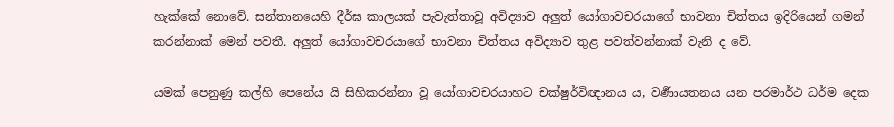හැක්කේ නොවේ. සන්තානයෙහි දීර්ඝ කාලයක් පැවැත්තාවූ අවිද්‍යාව අලුත් යෝගාවචරයාගේ භාවනා චිත්තය ඉදිරියෙන් ගමන් කරන්නාක් මෙන් පවතී. අලුත් යෝගාවචරයාගේ භාවනා චිත්තය අවිද්‍යාව තුළ පවත්වන්නාක් වැනි ද වේ.

යමක් පෙනුණු කල්හි පෙනේය යි සිහිකරන්නා වූ යෝගාවචරයාහට චක්ෂුර්විඥානය ය, වර්‍ණායතනය යන පරමාර්ථ ධර්ම දෙක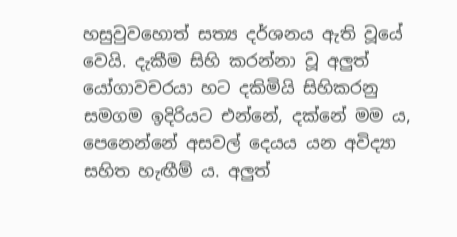හසුවුවහොත් සත්‍ය දර්ශනය ඇති වූයේ වෙයි. දැකීම සිහි කරන්නා වූ අලුත් යෝගාවචරයා හට දකිමියි සිහිකරනු සමගම ඉදිරියට එන්නේ, දක්නේ මම ය, පෙනෙන්නේ අසවල් දෙයය යන අවිද්‍යා සහිත හැඟීම් ය. අලුත්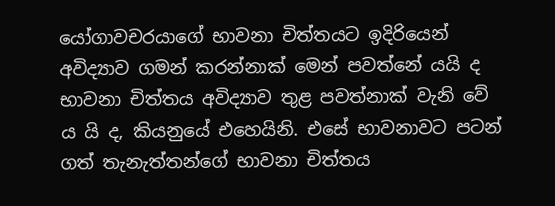යෝගාවචරයාගේ භාවනා චිත්තයට ඉදිරියෙන් අවිද්‍යාව ගමන් කරන්නාක් මෙන් පවත්නේ යයි ද භාවනා චිත්තය අවිද්‍යාව තුළ පවත්නාක් වැනි වේ ය යි ද, කියනුයේ එහෙයිනි. එසේ භාවනාවට පටන් ගත් තැනැත්තන්ගේ භාවනා චිත්තය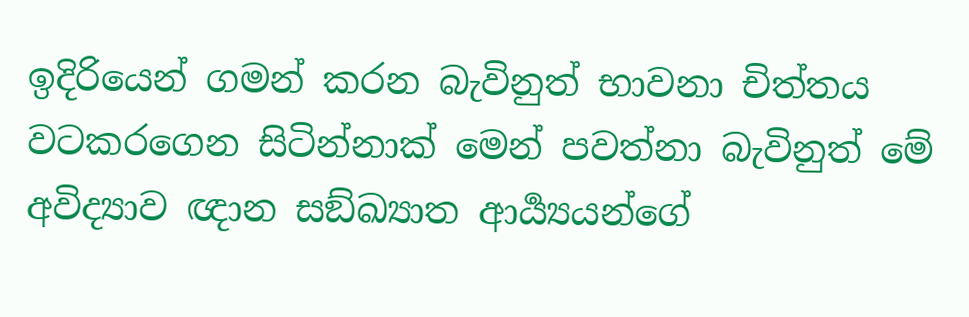ඉදිරියෙන් ගමන් කරන බැවිනුත් භාවනා චිත්තය වටකරගෙන සිටින්නාක් මෙන් පවත්නා බැවිනුත් මේ අවිද්‍යාව ඥාන සඞ්ඛ්‍යාත ආර්‍ය්‍යයන්ගේ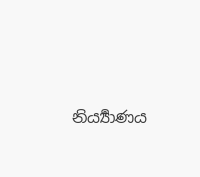නිර්‍ය්‍යාණය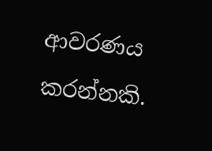ආවරණය කරන්නකි.